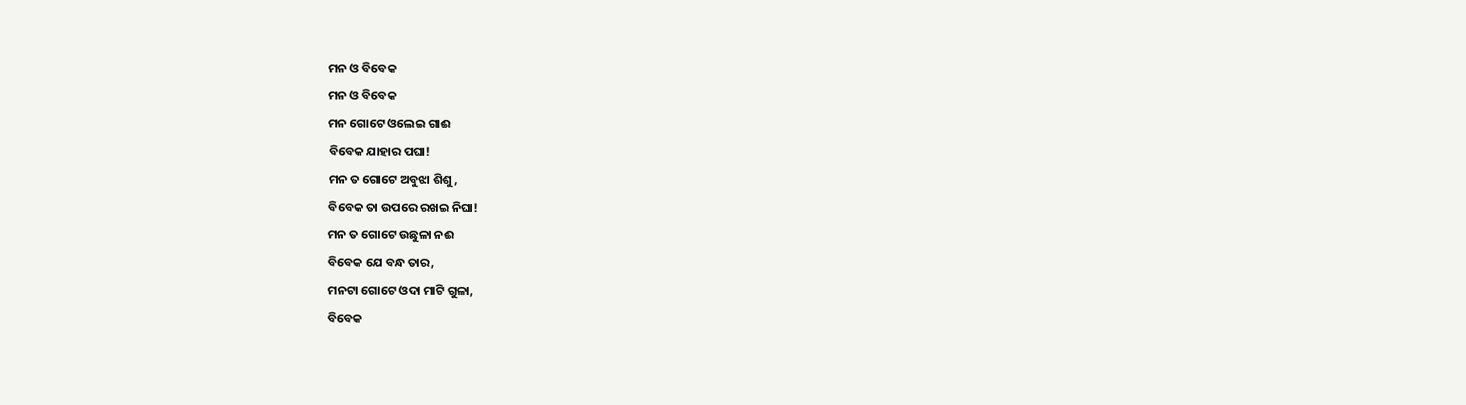ମନ ଓ ବିବେକ
ମନ ଓ ବିବେକ
ମନ ଗୋଟେ ଓଲେଇ ଗାଈ
ବିବେକ ଯାହାର ପଘା!
ମନ ତ ଗୋଟେ ଅବୁଝା ଶିଶୁ,
ବିବେକ ତା ଉପରେ ରଖଇ ନିଘା!
ମନ ତ ଗୋଟେ ଉଛୁଳା ନଈ
ବିବେକ ଯେ ବନ୍ଧ ତାର,
ମନଟା ଗୋଟେ ଓଦା ମାଟି ଗୁଳା,
ବିବେକ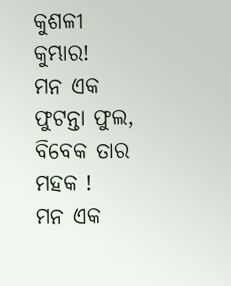କୁଶଳୀ କୁମ୍ଭାର!
ମନ ଏକ ଫୁଟନ୍ତା ଫୁଲ,
ବିବେକ ତାର ମହକ !
ମନ ଏକ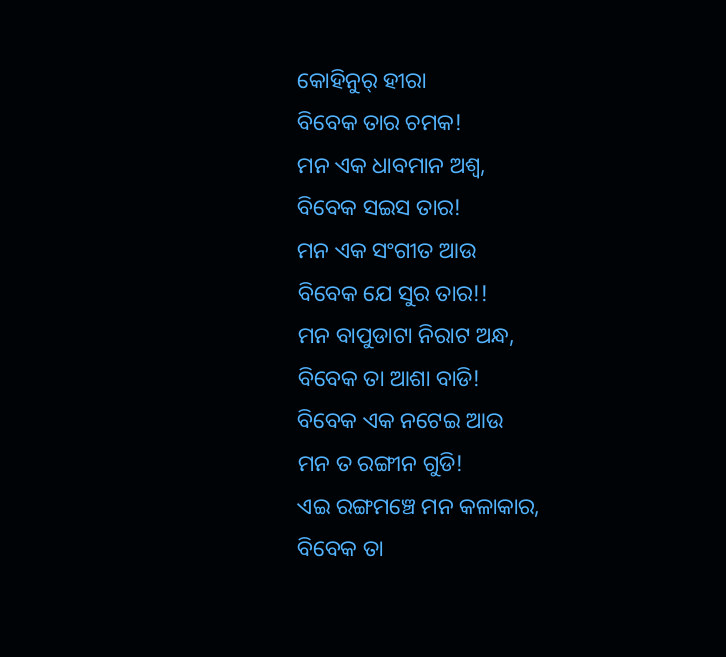କୋହିନୁର୍ ହୀରା
ବିବେକ ତାର ଚମକ!
ମନ ଏକ ଧାବମାନ ଅଶ୍ବ,
ବିବେକ ସଇସ ତାର!
ମନ ଏକ ସଂଗୀତ ଆଉ
ବିବେକ ଯେ ସୁର ତାର!!
ମନ ବାପୁଡାଟା ନିରାଟ ଅନ୍ଧ,
ବିବେକ ତା ଆଶା ବାଡି!
ବିବେକ ଏକ ନଟେଇ ଆଉ
ମନ ତ ରଙ୍ଗୀନ ଗୁଡି!
ଏଇ ରଙ୍ଗମଞ୍ଚେ ମନ କଳାକାର,
ବିବେକ ତା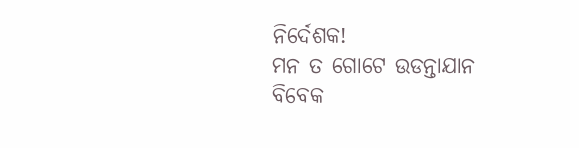ନିର୍ଦେଶକ!
ମନ ତ ଗୋଟେ ଉଡନ୍ତାଯାନ
ବିବେକ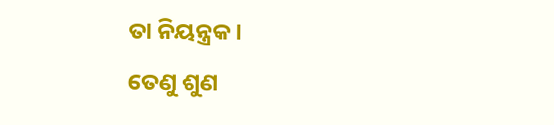ତା ନିୟନ୍ତ୍ରକ ।
ତେଣୁ ଶୁଣ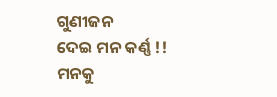ଗୁଣୀଜନ
ଦେଇ ମନ କର୍ଣ୍ଣ !!
ମନକୁ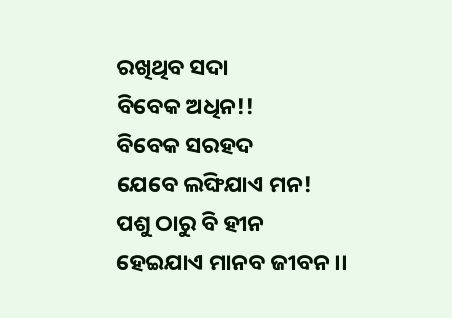ରଖିଥିବ ସଦା
ବିବେକ ଅଧିନ!!
ବିବେକ ସରହଦ
ଯେବେ ଲଙ୍ଘିଯାଏ ମନ!
ପଶୁ ଠାରୁ ବି ହୀନ
ହେଇଯାଏ ମାନବ ଜୀବନ ।।